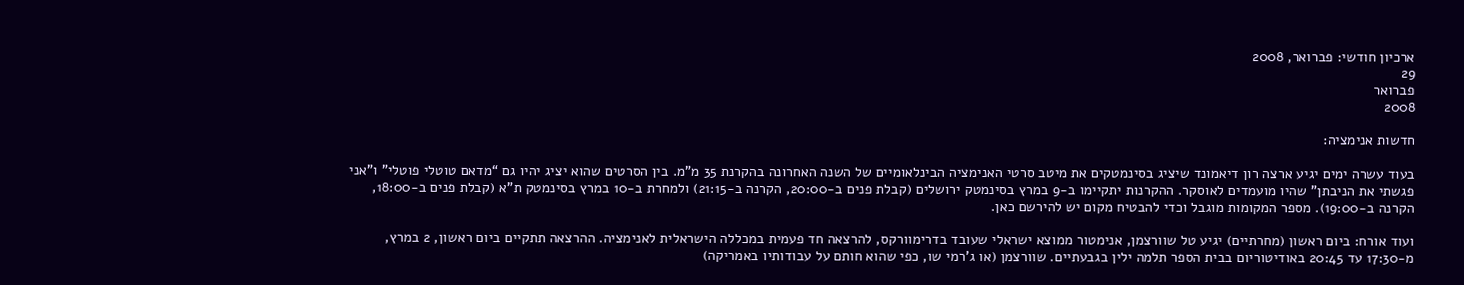ארכיון חודשי: פברואר, 2008
29
פברואר
2008

חדשות אנימציה:

בעוד עשרה ימים יגיע ארצה רון דיאמונד שיציג בסינמטקים את מיטב סרטי האנימציה הבינלאומיים של השנה האחרונה בהקרנת 35 מ”מ. בין הסרטים שהוא יציג יהיו גם “מדאם טוטלי פוטלי” ו”אני פגשתי את הניבתן” שהיו מועמדים לאוסקר. ההקרנות יתקיימו ב-9 במרץ בסינמטק ירושלים (קבלת פנים ב-20:00, הקרנה ב-21:15) ולמחרת ב-10 במרץ בסינמטק ת”א (קבלת פנים ב-18:00, הקרנה ב-19:00). מספר המקומות מוגבל וכדי להבטיח מקום יש להירשם כאן.

ועוד אורח: ביום ראשון (מחרתיים) יגיע טל שוורצמן, אנימטור ממוצא ישראלי שעובד בדרימוורקס, להרצאה חד פעמית במכללה הישראלית לאנימציה. ההרצאה תתקיים ביום ראשון, 2 במרץ, מ-17:30 עד 20:45 באודיטוריום בבית הספר תלמה ילין בגבעתיים. שוורצמן (או ג’רמי שו, כפי שהוא חותם על עבודותיו באמריקה)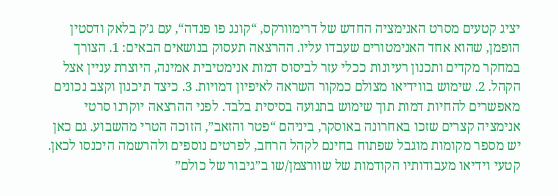יציג קטעים מסרט האנימציה החדש של דרימוורקס, “קונג פו פנדה“, עם ג’ק בלאק ודסטין הופמן, שהוא אחד האנימטורים שעבדו עליו. ההרצאה תעסוק בנושאים הבאים: 1. הצורך במחקר מקדים ותכנון רעיונות ככלי עזר לביסוס דמות אנימטיבית אמינה, היוצרת עניין אצל הקהל. 2. שימוש בווידיאו מצולם כמקור השראה לאיפיון דמויות. 3. כיצד תיכנון וקצב נכונים מאפשרים להחיות דמות תוך שימוש בתנועה בסיסית בלבד. לפני ההרצאה יוקרנו סרטי אנימציה קצרים שזכו באחרונה באוסקר, ביניהם “פטר והזאב”, הזוכה הטרי מהשבוע. גם כאן יש מספר מקומות מוגבל שפתוח בחינם לקהל הרחב, לפרטים נוספים ולהרשמה היכנסו לכאן. קטעי וידיאו מעבודותיו הקודמות של שוורצמן/שו ב”גיבור של כולם”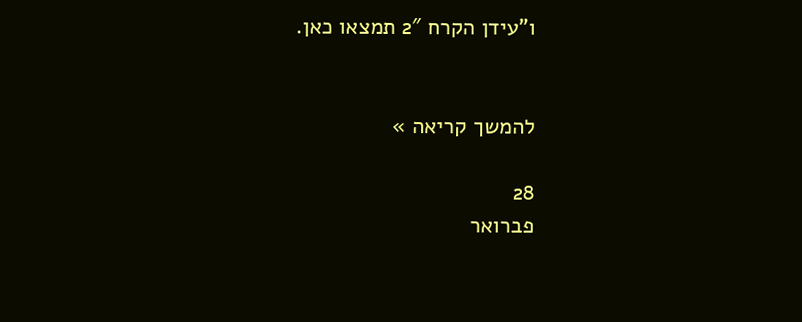ו”עידן הקרח 2″ תמצאו כאן.


להמשך קריאה »

28
פברואר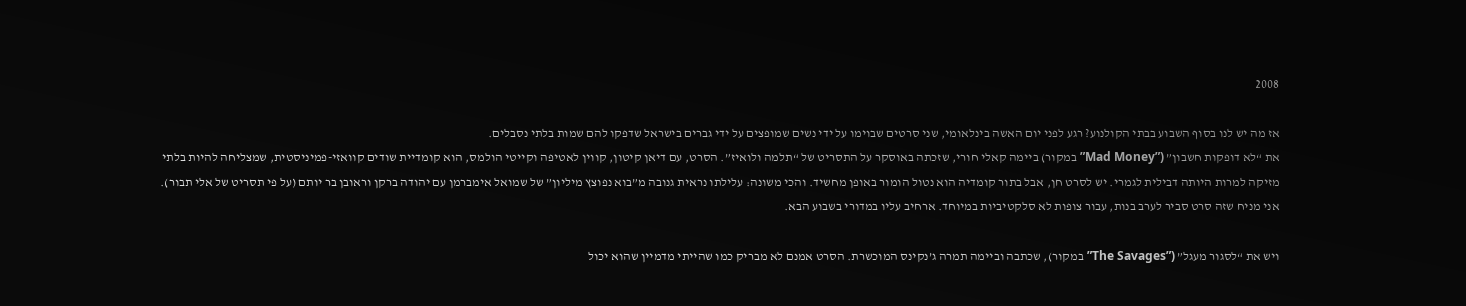2008

אז מה יש לנו בסוף השבוע בבתי הקולנוע? רגע לפני יום האשה בינלאומי, שני סרטים שבוימו על ידי נשים שמופצים על ידי גברים בישראל שדפקו להם שמות בלתי נסבלים.
את “לא דופקות חשבון” (”Mad Money” במקור) ביימה קאלי חורי, שזכתה באוסקר על התסריט של “תלמה ולואיז”. הסרט, עם דיאן קיטון, קווין לאטיפה וקייטי הולמס, הוא קומדיית שודים קוואזי-פמיניסטית, שמצליחה להיות בלתי מזיקה למרות היותה דבילית לגמרי. יש לסרט חן, אבל בתור קומדיה הוא נטול הומור באופן מחשיד. והכי משונה: עלילתו נראית גנובה מ”בוא נפוצץ מיליון” של שמואל אימברמן עם יהודה ברקן וראובן בר יותם (על פי תסריט של אלי תבור). אני מניח שזה סרט סביר לערב בנות, עבור צופות לא סלקטיביות במיוחד. ארחיב עליו במדורי בשבוע הבא.

ויש את “לסגור מעגל” (”The Savages” במקור), שכתבה וביימה תמרה ג’נקינס המוכשרת. הסרט אמנם לא מבריק כמו שהייתי מדמיין שהוא יכול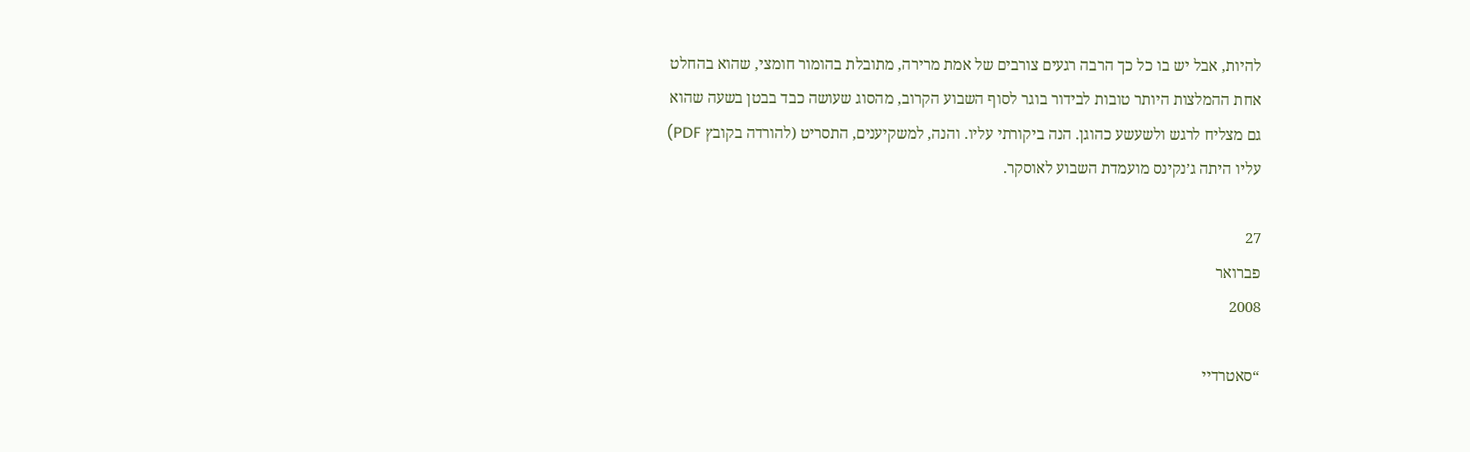להיות, אבל יש בו כל כך הרבה רגעים צורבים של אמת מרירה, מתובלת בהומור חומצי, שהוא בהחלט אחת ההמלצות היותר טובות לבידור בוגר לסוף השבוע הקרוב, מהסוג שעושה כבד בבטן בשעה שהוא גם מצליח לרגש ולשעשע כהוגן. הנה ביקורתי עליו. והנה, למשקיענים, התסריט (להורדה בקובץ PDF) עליו היתה ג’נקינס מועמדת השבוע לאוסקר.

27
פברואר
2008

“סאטרדיי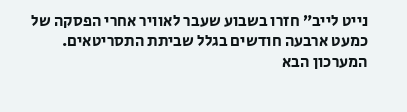נייט לייב” חזרו בשבוע שעבר לאוויר אחרי הפסקה של כמעט ארבעה חודשים בגלל שביתת התסריטאים. המערכון הבא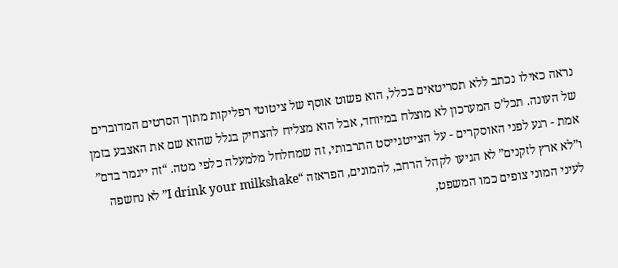נראה כאילו נכתב ללא תסריטאים בכלל, הוא פשוט אוסף של ציטוטי רפליקות מתוך הסרטים המדוברים של העונה. תכל’ס המערכון לא מוצלח במיוחד, אבל הוא מצליח להצחיק בגלל שהוא שם את האצבע בזמן אמת - רגע לפני האוסקרים - על הצייטגייסט התרבותי, זה שמחלחל מלמעלה כלפי מטה. “זה ייגמר בדם” ו”לא ארץ לזקנים” לא הגיעו לקהל הרחב, להמונים, הפראזה “I drink your milkshake” לא נחשפה לעיני המוני צופים כמו המשפט,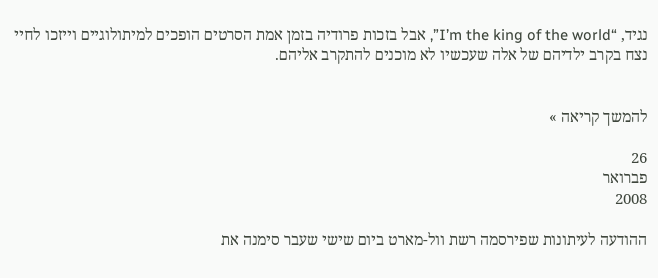נגיד, “I’m the king of the world”, אבל בזכות פרודיה בזמן אמת הסרטים הופכים למיתולוגיים וייזכו לחיי נצח בקרב ילדיהם של אלה שעכשיו לא מוכנים להתקרב אליהם.


להמשך קריאה »

26
פברואר
2008

ההודעה לעיתונות שפירסמה רשת וול-מארט ביום שישי שעבר סימנה את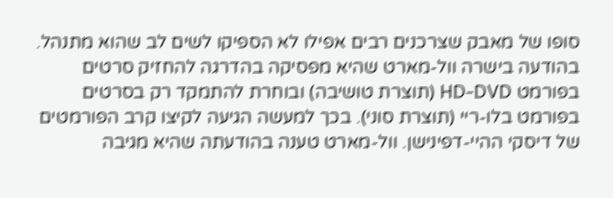סופו של מאבק שצרכנים רבים אפילו לא הספיקו לשים לב שהוא מתנהל. בהודעה בישרה וול-מארט שהיא מפסיקה בהדרגה להחזיק סרטים בפורמט HD-DVD (תוצרת טושיבה) ובוחרת להתמקד רק בסרטים בפורמט בלו-ריי (תוצרת סוני). בכך למעשה הגיעה לקיצו קרב הפורמטים של דיסקי ההיי-דפינישן. וול-מארט טענה בהודעתה שהיא מגיבה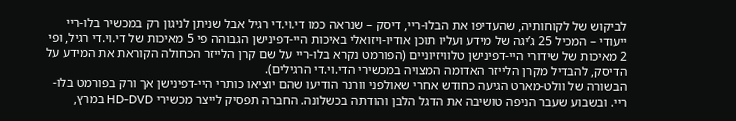לביקוש של לקוחותיה, שהעדיפו את הבלו-ריי, דיסק – שנראה כמו די.וי.די רגיל אבל שניתן לניגון רק במכשיר בלו-ריי ייעודי – המכיל 25 ג’יגה של מידע ועליו תוכן אודיו-ויזואלי באיכות היי-דפינישן הגבוהה פי 5 מאיכות של די.וי.די רגיל, ופי 2 מאיכות של שידורי היי-דפינישן טלוויזיוניים (הפורמט נקרא בלו-ריי על שם קרן הלייזר הכחולה הקוראת את המידע על הדיסק, להבדיל מקרן הלייזר האדומה המצויה במכשירי הדי.וי.די הרגילים).
הבשורה של וולט-מארט הגיעה כחודש אחרי שאולפני וורנר הודיעו שהם יוציאו כותרי היי-דפינישן אך ורק בפורמט בלו-ריי. ובשבוע שעבר הניפה טושיבה את הדגל הלבן והודתה בכשלונה. החברה תפסיק לייצר מכשירי HD-DVD במרץ,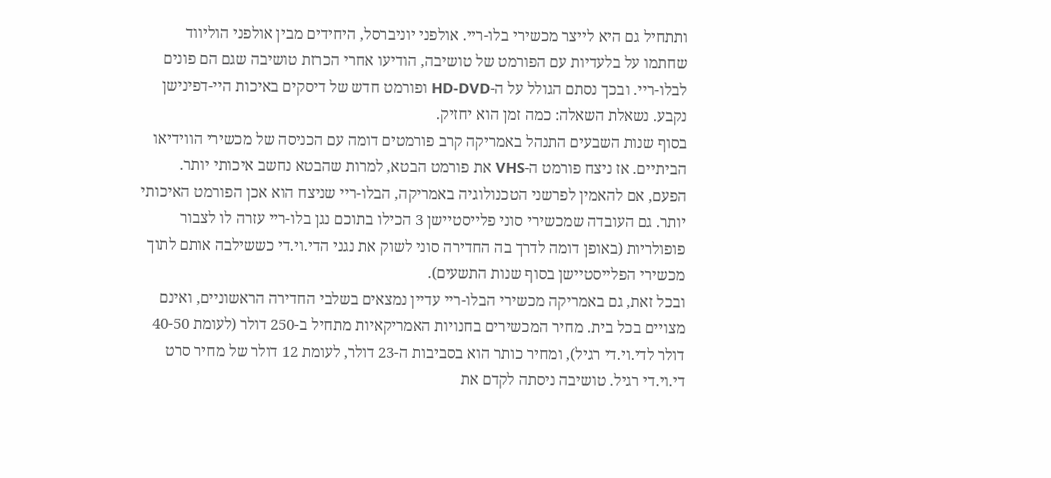ותתחיל גם היא לייצר מכשירי בלו-ריי. אולפני יוניברסל, היחידים מבין אולפני הוליווד שחתמו על בלעדיות עם הפורמט של טושיבה, הודיעו אחרי הכרזת טושיבה שגם הם פונים לבלו-ריי. ובכך נסתם הגולל על ה-HD-DVD ופורמט חדש של דיסקים באיכות היי-דפינישן נקבע. נשאלת השאלה: כמה זמן הוא יחזיק.
בסוף שנות השבעים התנהל באמריקה קרב פורמטים דומה עם הכניסה של מכשירי הווידיאו הביתיים. אז ניצח פורמט ה-VHS את פורמט הבטא, למרות שהבטא נחשב איכותי יותר. הפעם, אם להאמין לפרשני הטכנולוגיה באמריקה, הבלו-ריי שניצח הוא אכן הפורמט האיכותי יותר. גם העובדה שמכשירי סוני פלייסטיישן 3 הכילו בתוכם נגן בלו-ריי עזרה לו לצבור פופולריות (באופן דומה לדרך בה החדירה סוני לשוק את נגני הדי.וי.די כששילבה אותם לתוך מכשירי הפלייסטיישן בסוף שנות התשעים).
ובכל זאת, גם באמריקה מכשירי הבלו-ריי עדיין נמצאים בשלבי החדירה הראשוניים, ואינם מצויים בכל בית. מחיר המכשירים בחנויות האמריקאיות מתחיל ב-250 דולר (לעומת 40-50 דולר לדי.וי.די רגיל), ומחיר כותר הוא בסביבות ה-23 דולר, לעומת 12 דולר של מחיר סרט די.וי.די רגיל. טושיבה ניסתה לקדם את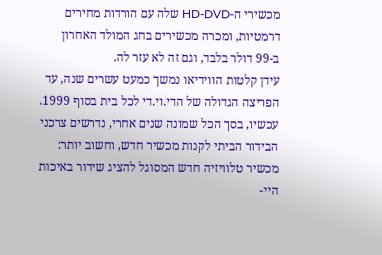מכשירי ה-HD-DVD שלה עם הורדות מחירים דרמטיות, ומכרה מכשירים בחג המולד האחרון ב-99 דולר בלבד, וגם זה לא עזר לה.
עידן קלטות הווידיאו נמשך כמעט עשרים שנה, עד הפריצה הגדולה של הדי.וי.די לכל בית בסוף 1999. עכשיו, בסך הכל שמונה שנים אחרי, נדרשים צרכני הבידור הביתי לקנות מכשיר חדש, וחשוב יותר: מכשיר טלוויזיה חדש המסוגל להציג שידור באיכות היי-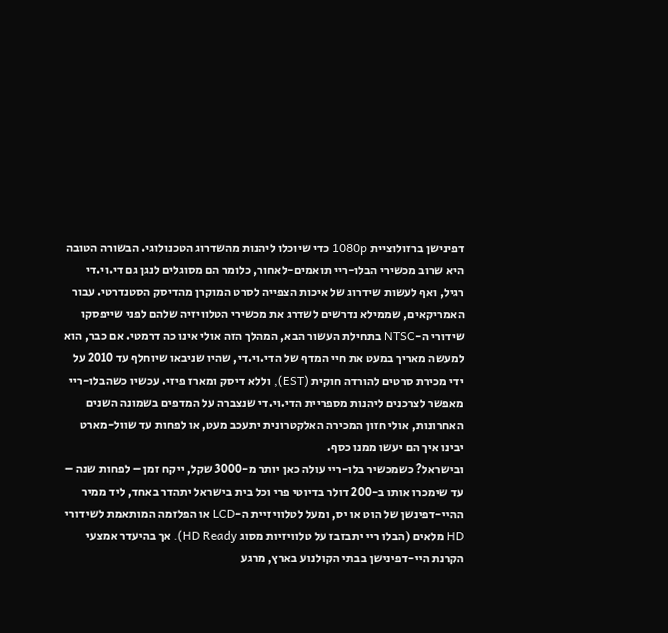דפינישן ברזולוציית 1080p כדי שיוכלו ליהנות מהשדרוג הטכנולוגי. הבשורה הטובה היא שרוב מכשירי הבלו-ריי תואמים-לאחור, כלומר הם מסוגלים לנגן גם די.וי.די רגיל, ואף לעשות שידרוג של איכות הצפייה לסרט המוקרן מהדיסק הסטנדרטי. עבור האמריקאים, שממילא נדרשים לשדרג את מכשירי הטלוויזיה שלהם לפני שייפסקו שידורי ה-NTSC בתחילת העשור הבא, המהלך הזה אולי אינו כה דרמטי. אם כבר, הוא למעשה מאריך במעט את חיי המדף של הדי.וי.די, שהיו שניבאו שיוחלף עד 2010 על ידי מכירת סרטים להורדה חוקית (EST), וללא דיסק ומארז פיזי. עכשיו כשהבלו-ריי מאפשר לצרכנים ליהנות מספריית הדי.וי.די שנצברה על המדפים בשמונה השנים האחרונות, אולי חזון המכירה האלקטרונית יתעכב מעט, או לפחות עד שוול-מארט יבינו איך הם יעשו ממנו כסף.
ובישראל? כשמכשיר בלו-ריי עולה כאן יותר מ-3000 שקל, ייקח זמן – לפחות שנה – עד שימכרו אותו ב-200 דולר בדיוטי פרי וכל בית בישראל יתהדר באחד, ליד ממיר ההיי-דפינשן של הוט או יס, ומעל לטלוויזיית ה-LCD או הפלזמה המותאמת לשידורי HD מלאים (הבלו ריי יתבזבז על טלוויזיות מסוג HD Ready). אך בהיעדר אמצעי הקרנת היי-דפינישן בבתי הקולנוע בארץ, מרגע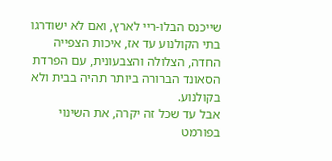שייכנס הבלו-ריי לארץ, ואם לא ישודרגו בתי הקולנוע עד אז, איכות הצפייה החדה, הצלולה והצבעונית, עם הפרדת הסאונד הברורה ביותר תהיה בבית ולא בקולנוע.
אבל עד שכל זה יקרה, את השינוי בפורמט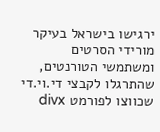ירגישו בישראל בעיקר מורידי הסרטים ומשתמשי הטורנטים, שהתרגלו לקבצי די.וי.די שכווצו לפורמט divx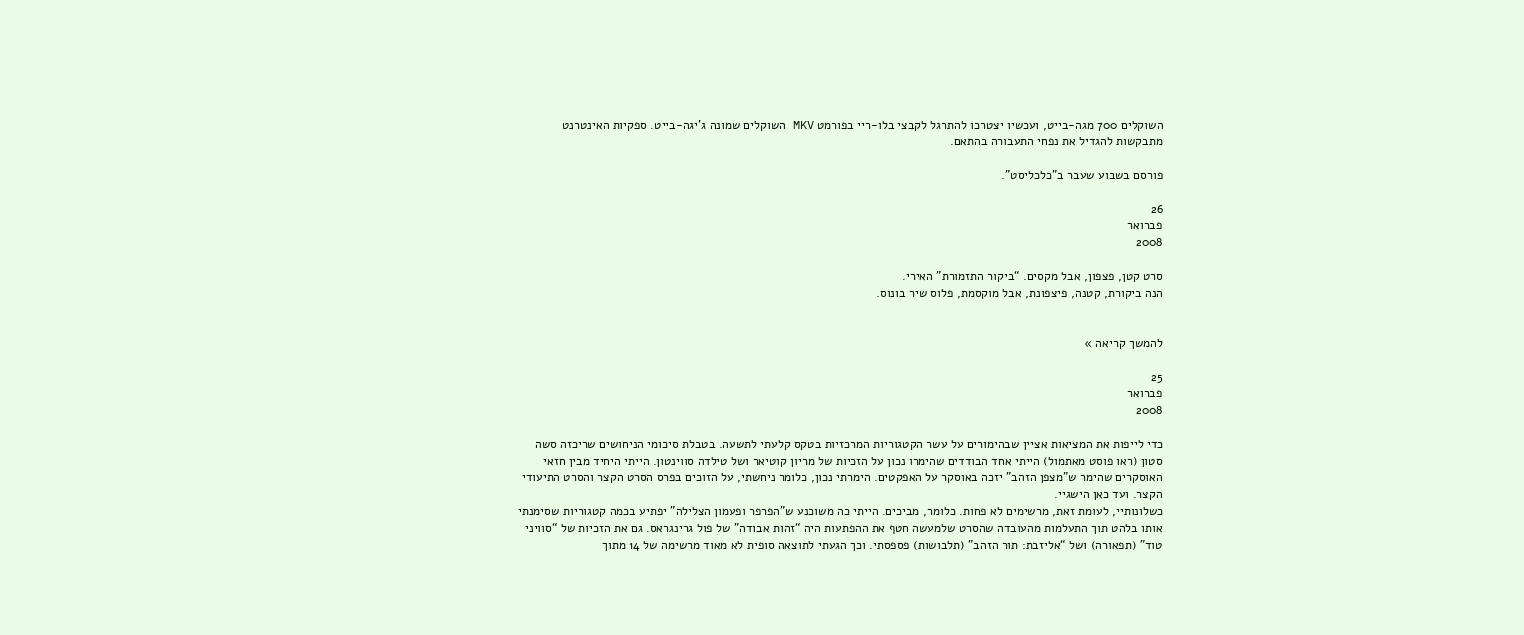השוקלים 700 מגה-בייט, ועכשיו יצטרכו להתרגל לקבצי בלו-ריי בפורמט MKV השוקלים שמונה ג’יגה-בייט. ספקיות האינטרנט מתבקשות להגדיל את נפחי התעבורה בהתאם.

פורסם בשבוע שעבר ב”כלכליסט”.

26
פברואר
2008

סרט קטן, פצפון, אבל מקסים. “ביקור התזמורת” האירי.
הנה ביקורת, קטנה, פיצפונת, אבל מוקסמת, פלוס שיר בונוס.


להמשך קריאה »

25
פברואר
2008

כדי לייפות את המציאות אציין שבהימורים על עשר הקטגוריות המרכזיות בטקס קלעתי לתשעה. בטבלת סיכומי הניחושים שריכזה סשה סטון (ראו פוסט מאתמול) הייתי אחד הבודדים שהימרו נכון על הזכיות של מריון קוטיאר ושל טילדה סווינטון. הייתי היחיד מבין חזאי האוסקרים שהימר ש”מצפן הזהב” יזכה באוסקר על האפקטים. הימרתי נכון, כלומר ניחשתי, על הזוכים בפרס הסרט הקצר והסרט התיעודי הקצר. ועד כאן הישגיי.
כשלונותיי, לעומת זאת, מרשימים לא פחות. כלומר, מביכים. הייתי כה משוכנע ש”הפרפר ופעמון הצלילה” יפתיע בכמה קטגוריות שסימנתי אותו בלהט תוך התעלמות מהעובדה שהסרט שלמעשה חטף את ההפתעות היה “זהות אבודה” של פול גרינגראס. גם את הזכיות של “סוויני טוד” (תפאורה) ושל “אליזבת: תור הזהב” (תלבושות) פספסתי. וכך הגעתי לתוצאה סופית לא מאוד מרשימה של 14 מתוך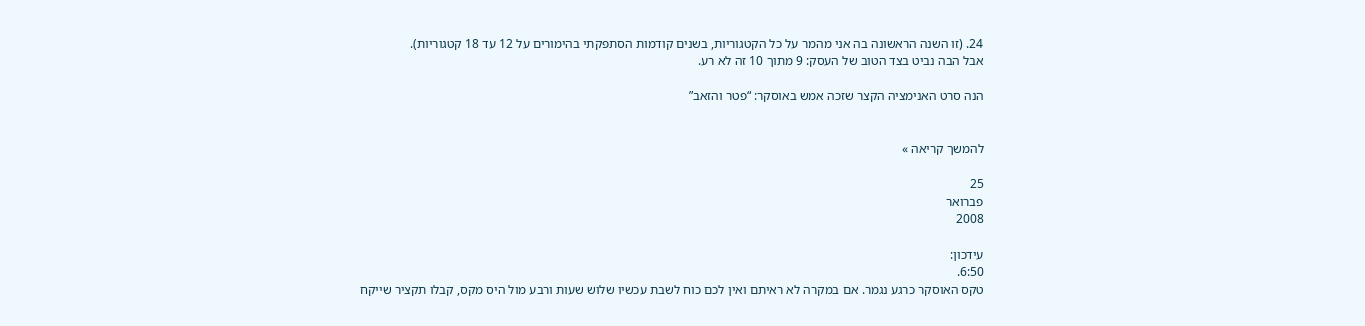24. (זו השנה הראשונה בה אני מהמר על כל הקטגוריות, בשנים קודמות הסתפקתי בהימורים על 12 עד 18 קטגוריות).
אבל הבה נביט בצד הטוב של העסק: 9 מתוך 10 זה לא רע.

הנה סרט האנימציה הקצר שזכה אמש באוסקר: “פטר והזאב”


להמשך קריאה »

25
פברואר
2008

עידכון:
6:50.
טקס האוסקר כרגע נגמר. אם במקרה לא ראיתם ואין לכם כוח לשבת עכשיו שלוש שעות ורבע מול היס מקס, קבלו תקציר שייקח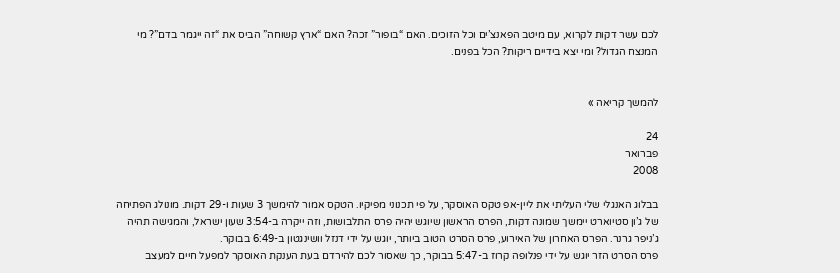לכם עשר דקות לקרוא, עם מיטב הפאנצ’ים וכל הזוכים. האם “בופור” זכה? האם “ארץ קשוחה” הביס את “זה ייגמר בדם”? מי המנצח הגדול? ומי יצא בידיים ריקות? הכל בפנים.


להמשך קריאה »

24
פברואר
2008

בבלוג האנגלי שלי העליתי את ליין-אפ טקס האוסקר, על פי תכנוני מפיקיו. הטקס אמור להימשך 3 שעות ו-29 דקות. מונולג הפתיחה של ג’ון סטיוארט יימשך שמונה דקות, הפרס הראשון שיוגש יהיה פרס התלבושות, וזה ייקרה ב-3:54 שעון ישראל, והמגישה תהיה ג’ניפר גרנר. הפרס האחרון של האירוע, פרס הסרט הטוב ביותר, יוגש על ידי דנזל וושינגטון ב-6:49 בבוקר.
פרס הסרט הזר יוגש על ידי פנלופה קרוז ב-5:47 בבוקר, כך שאסור לכם להירדם בעת הענקת האוסקר למפעל חיים למעצב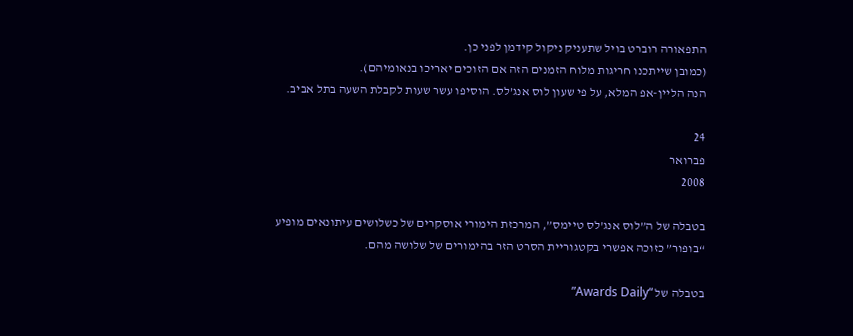התפאורה רוברט בויל שתעניק ניקול קידמן לפני כן.
(כמובן שייתכנו חריגות מלוח הזמנים הזה אם הזוכים יאריכו בנאומיהם).
הנה הליין-אפ המלא, על פי שעון לוס אנג’לס. הוסיפו עשר שעות לקבלת השעה בתל אביב.

24
פברואר
2008

בטבלה של ה”לוס אנג’לס טיימס”, המרכזת הימורי אוסקרים של כשלושים עיתונאים מופיע “בופור” כזוכה אפשרי בקטגוריית הסרט הזר בהימורים של שלושה מהם.

בטבלה של “Awards Daily”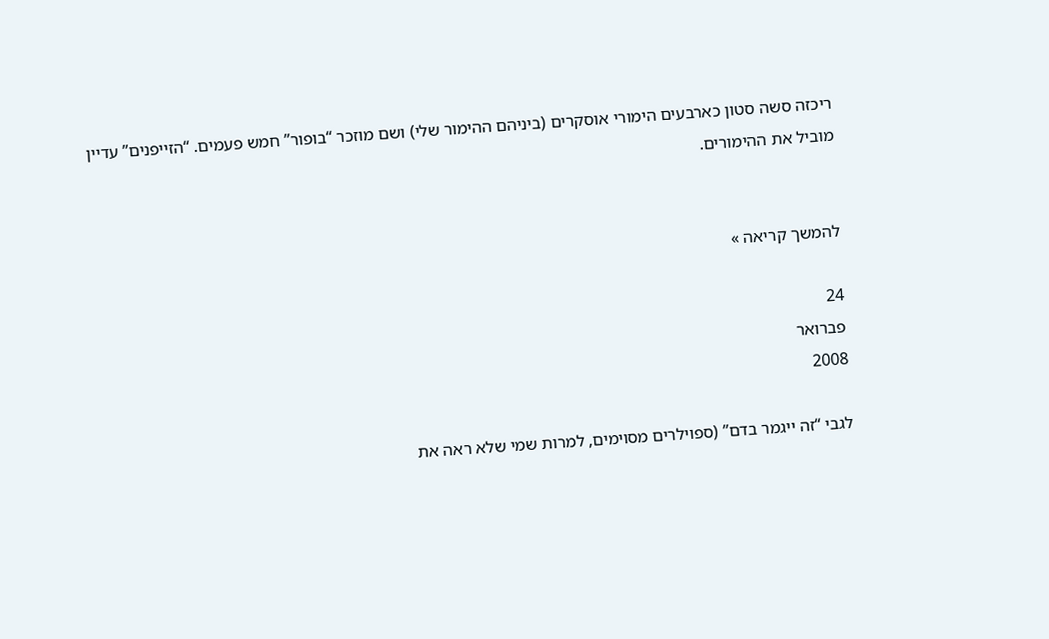ריכזה סשה סטון כארבעים הימורי אוסקרים (ביניהם ההימור שלי) ושם מוזכר “בופור” חמש פעמים. “הזייפנים” עדיין מוביל את ההימורים.


להמשך קריאה »

24
פברואר
2008

לגבי “זה ייגמר בדם” (ספוילרים מסוימים, למרות שמי שלא ראה את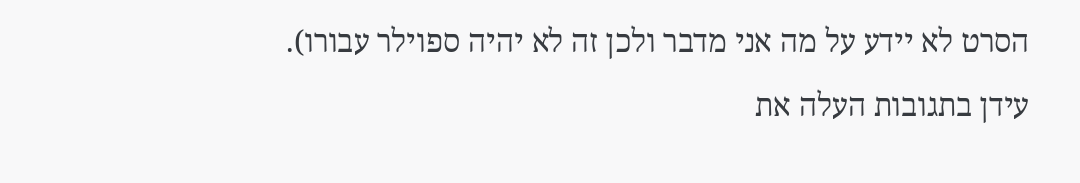הסרט לא יידע על מה אני מדבר ולכן זה לא יהיה ספוילר עבורו).
עידן בתגובות העלה את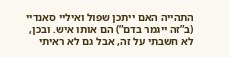התהייה האם ייתכן שפול ואיליי סאנדיי (ב”זה ייגמר בדם”) הם אותו איש. ובכן, לא חשבתי על זה, אבל גם לא ראיתי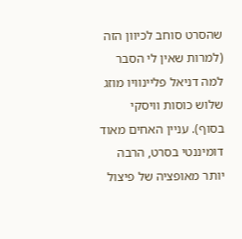שהסרט סוחב לכיוון הזה (למרות שאין לי הסבר למה דניאל פליינוויו מוזג שלוש כוסות וויסקי בסוף). עניין האחים מאוד דומיננטי בסרט, הרבה יותר מאופציה של פיצול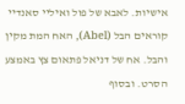אישיות. לאבא של פול ואיליי סאנדיי קוראים הבל (Abel), האח המת מקין והבל. אח של דניאל פתאום צץ באמצע הסרט. ובסוף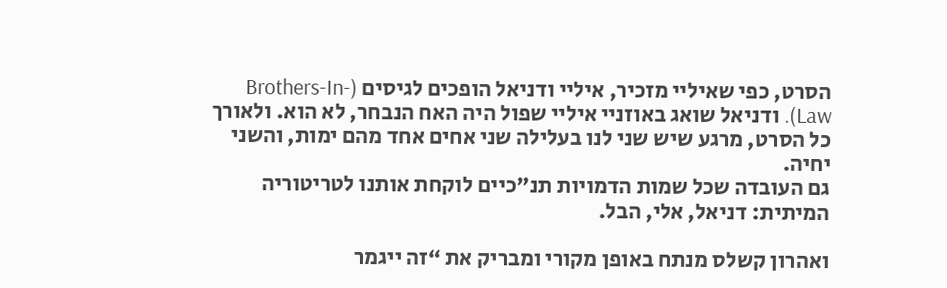הסרט, כפי שאיליי מזכיר, איליי ודניאל הופכים לגיסים (Brothers-In-Law). ודניאל שואג באוזניי איליי שפול היה האח הנבחר, לא הוא. ולאורך כל הסרט, מרגע שיש שני לנו בעלילה שני אחים אחד מהם ימות, והשני יחיה.
גם העובדה שכל שמות הדמויות תנ”כיים לוקחת אותנו לטריטוריה המיתית: דניאל, אלי, הבל.

ואהרון קשלס מנתח באופן מקורי ומבריק את “זה ייגמר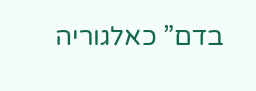בדם” כאלגוריה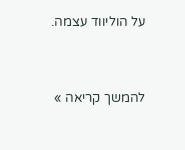על הוליווד עצמה.


להמשך קריאה »